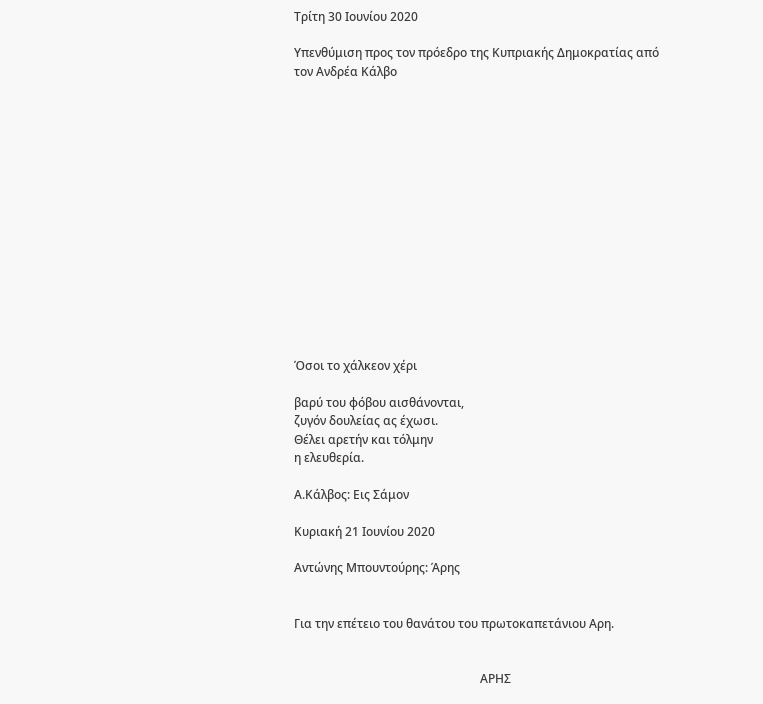Τρίτη 30 Ιουνίου 2020

Υπενθύμιση προς τον πρόεδρο της Κυπριακής Δημοκρατίας από τον Ανδρέα Κάλβο















Όσοι το χάλκεον χέρι

βαρύ του φόβου αισθάνονται,
ζυγόν δουλείας ας έχωσι.
Θέλει αρετήν και τόλμην
η ελευθερία.

Α.Κάλβος: Εις Σάμον

Κυριακή 21 Ιουνίου 2020

Αντώνης Μπουντούρης: Άρης


Για την επέτειο του θανάτου του πρωτοκαπετάνιου Αρη.


                                                              ΑΡΗΣ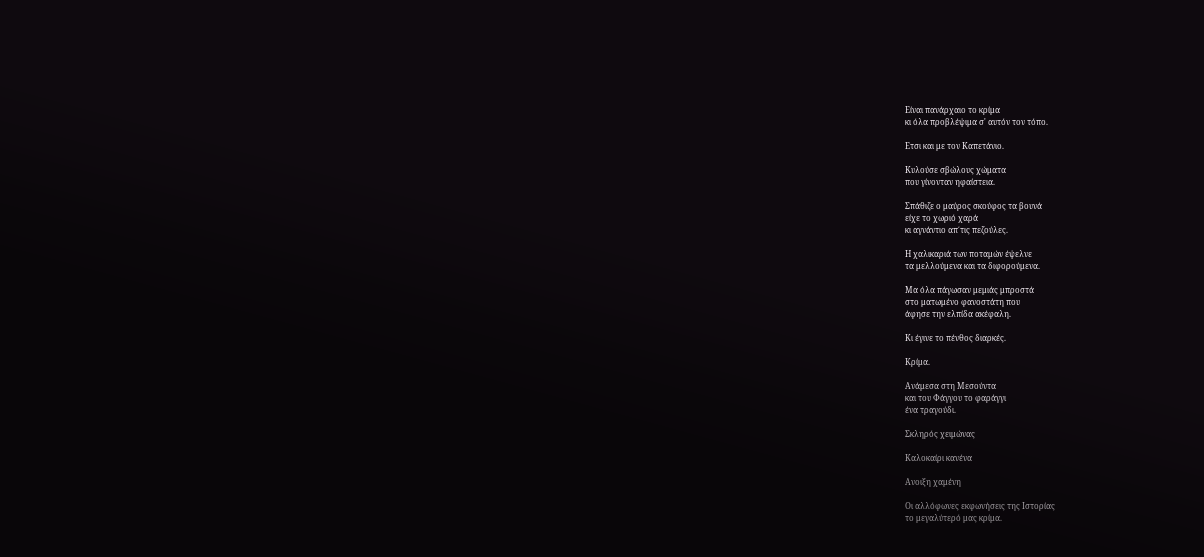Είναι πανάρχαιο το κρίμα
κι όλα προβλέψιμα σ' αυτόν τον τόπο.

Ετσι και με τον Καπετάνιο.

Κυλούσε σβώλους χώματα
που γίνονταν ηφαίστεια.

Σπάθιζε ο μαύρος σκούφος τα βουνά
είχε το χωριό χαρά
κι αγνάντιο απ΄τις πεζούλες.

Η χαλικαριά των ποταμών έψελνε
τα μελλούμενα και τα διφορούμενα.

Μα όλα πάγωσαν μεμιάς μπροστά
στο ματωμένο φανοστάτη που
άφησε την ελπίδα ακέφαλη.

Κι έγινε το πένθος διαρκές.

Κρίμα.

Ανάμεσα στη Μεσούντα
και του Φάγγου το φαράγγι
ένα τραγούδι.

Σκληρός χειμώνας

Καλοκαίρι κανένα

Ανοιξη χαμένη

Οι αλλόφωνες εκφωνήσεις της Ιστορίας
το μεγαλύτερό μας κρίμα.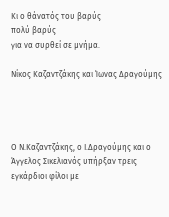Κι ο θάνατός του βαρύς
πολύ βαρύς
για να συρθεί σε μνήμα.

Νίκος Καζαντζάκης και Ίωνας Δραγούμης




Ο Ν.Καζαντζάκης, ο Ι.Δραγούμης και ο Άγγελος Σικελιανός υπήρξαν τρεις εγκάρδιοι φίλοι με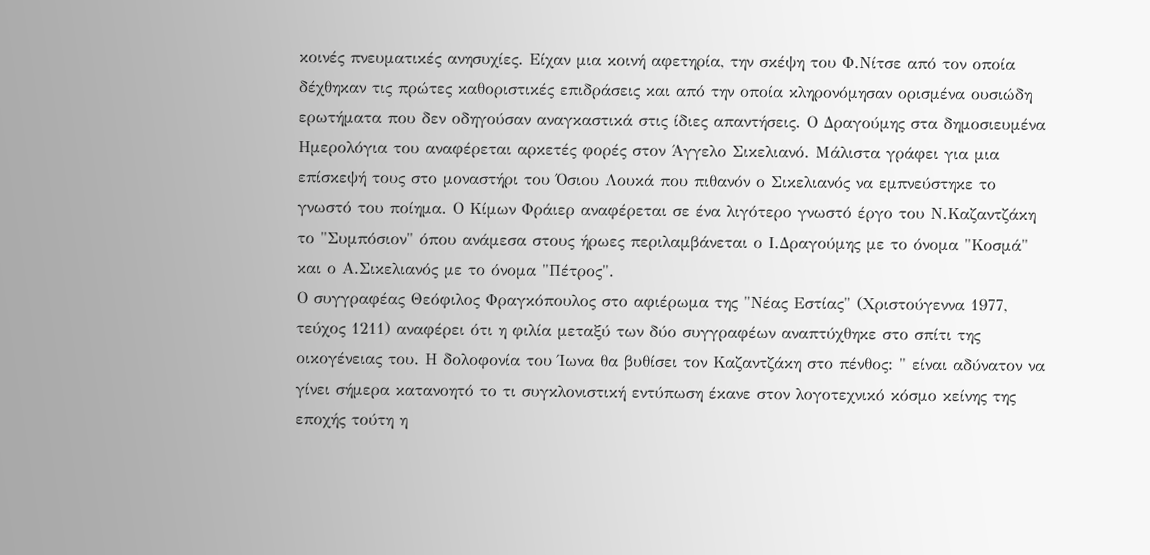κοινές πνευματικές ανησυχίες. Είχαν μια κοινή αφετηρία, την σκέψη του Φ.Νίτσε από τον οποία δέχθηκαν τις πρώτες καθοριστικές επιδράσεις και από την οποία κληρονόμησαν ορισμένα ουσιώδη ερωτήματα που δεν οδηγούσαν αναγκαστικά στις ίδιες απαντήσεις. Ο Δραγούμης στα δημοσιευμένα Ημερολόγια του αναφέρεται αρκετές φορές στον Άγγελο Σικελιανό. Μάλιστα γράφει για μια επίσκεψή τους στο μοναστήρι του Όσιου Λουκά που πιθανόν ο Σικελιανός να εμπνεύστηκε το γνωστό του ποίημα. Ο Κίμων Φράιερ αναφέρεται σε ένα λιγότερο γνωστό έργο του Ν.Καζαντζάκη το "Συμπόσιον" όπου ανάμεσα στους ήρωες περιλαμβάνεται ο Ι.Δραγούμης με το όνομα "Κοσμά" και ο Α.Σικελιανός με το όνομα "Πέτρος".
Ο συγγραφέας Θεόφιλος Φραγκόπουλος στο αφιέρωμα της "Νέας Εστίας" (Χριστούγεννα 1977, τεύχος 1211) αναφέρει ότι η φιλία μεταξύ των δύο συγγραφέων αναπτύχθηκε στο σπίτι της οικογένειας του. Η δολοφονία του Ίωνα θα βυθίσει τον Καζαντζάκη στο πένθος: " είναι αδύνατον να γίνει σήμερα κατανοητό το τι συγκλονιστική εντύπωση έκανε στον λογοτεχνικό κόσμο κείνης της εποχής τούτη η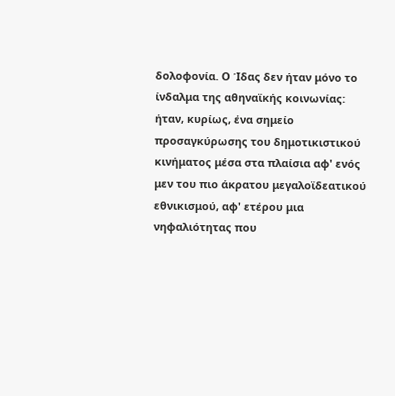δολοφονία. Ο Ίδας δεν ήταν μόνο το ίνδαλμα της αθηναϊκής κοινωνίας: ήταν, κυρίως, ένα σημείο προσαγκύρωσης του δημοτικιστικού κινήματος μέσα στα πλαίσια αφ' ενός μεν του πιο άκρατου μεγαλοϊδεατικού εθνικισμού, αφ' ετέρου μια νηφαλιότητας που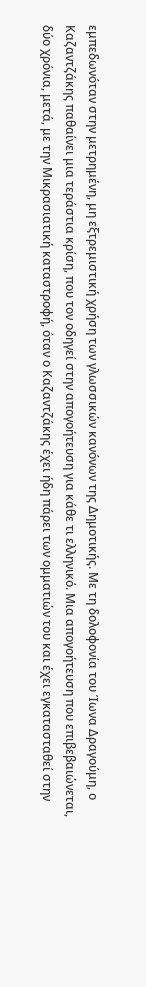εμπεδωνόταν στην μετρημένη, μη εξτρεμιστική χρήση των γλωσσικών κανόνων της Δημοτικής. Με τη δολοφονία του Ίωνα Δραγούμη, ο Καζαντζάκης παθαίνει μια τεράστια κρίση, που τον οδηγεί στην απογοήτευση για κάθε τι ελληνικό. Μια απογοήτευση που επιβεβαιώνεται, δύο χρόνια, μετά, με την Μικρασιατική καταστροφή, όταν ο Καζαντζάκης έχει ήδη πάρει των ομματιών του και έχει εγκατασταθεί στην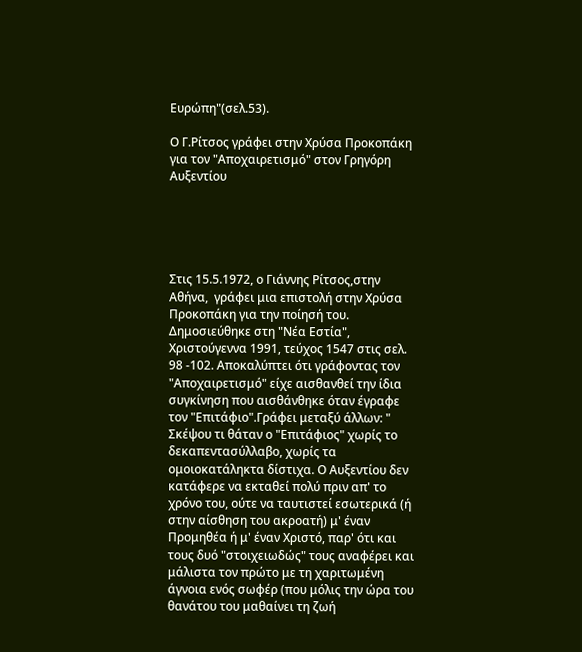Ευρώπη"(σελ.53).

Ο Γ.Ρίτσος γράφει στην Χρύσα Προκοπάκη για τον "Αποχαιρετισμό" στον Γρηγόρη Αυξεντίου





Στις 15.5.1972, ο Γιάννης Ρίτσος,στην Αθήνα,  γράφει μια επιστολή στην Χρύσα Προκοπάκη για την ποίησή του. Δημοσιεύθηκε στη "Νέα Εστία", Χριστούγεννα 1991, τεύχος 1547 στις σελ. 98 -102. Αποκαλύπτει ότι γράφοντας τον "Αποχαιρετισμό" είχε αισθανθεί την ίδια συγκίνηση που αισθάνθηκε όταν έγραφε τον "Επιτάφιο".Γράφει μεταξύ άλλων: " Σκέψου τι θάταν ο "Επιτάφιος" χωρίς το δεκαπεντασύλλαβο, χωρίς τα ομοιοκατάληκτα δίστιχα. Ο Αυξεντίου δεν κατάφερε να εκταθεί πολύ πριν απ' το χρόνο του, ούτε να ταυτιστεί εσωτερικά (ή στην αίσθηση του ακροατή) μ' έναν Προμηθέα ή μ' έναν Χριστό, παρ' ότι και τους δυό "στοιχειωδώς" τους αναφέρει και μάλιστα τον πρώτο με τη χαριτωμένη άγνοια ενός σωφέρ (που μόλις την ώρα του θανάτου του μαθαίνει τη ζωή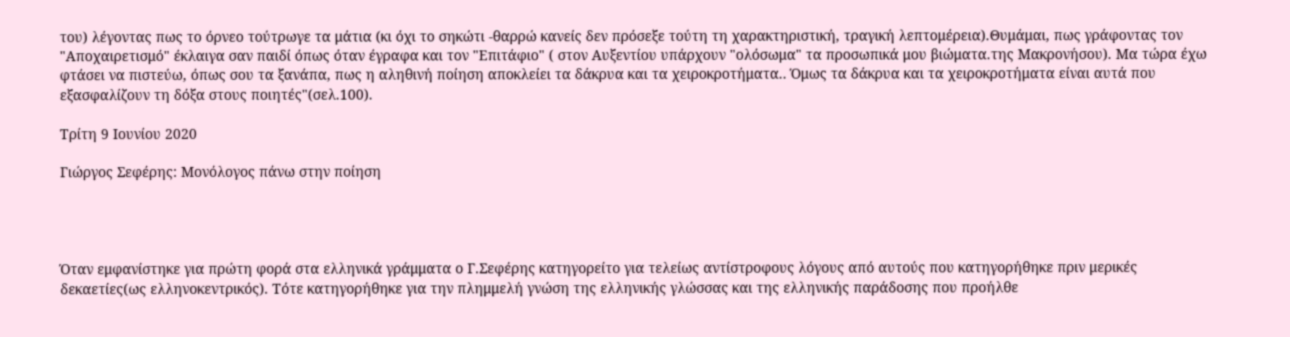του) λέγοντας πως το όρνεο τούτρωγε τα μάτια (κι όχι το σηκώτι -θαρρώ κανείς δεν πρόσεξε τούτη τη χαρακτηριστική, τραγική λεπτομέρεια).Θυμάμαι, πως γράφοντας τον "Αποχαιρετισμό" έκλαιγα σαν παιδί όπως όταν έγραφα και τον "Επιτάφιο" ( στον Αυξεντίου υπάρχουν "ολόσωμα" τα προσωπικά μου βιώματα.της Μακρονήσου). Μα τώρα έχω φτάσει να πιστεύω, όπως σου τα ξανάπα, πως η αληθινή ποίηση αποκλείει τα δάκρυα και τα χειροκροτήματα.. Όμως τα δάκρυα και τα χειροκροτήματα είναι αυτά που εξασφαλίζουν τη δόξα στους ποιητές"(σελ.100).

Τρίτη 9 Ιουνίου 2020

Γιώργος Σεφέρης: Μονόλογος πάνω στην ποίηση




Όταν εμφανίστηκε για πρώτη φορά στα ελληνικά γράμματα ο Γ.Σεφέρης κατηγορείτο για τελείως αντίστροφους λόγους από αυτούς που κατηγορήθηκε πριν μερικές δεκαετίες(ως ελληνοκεντρικός). Τότε κατηγορήθηκε για την πλημμελή γνώση της ελληνικής γλώσσας και της ελληνικής παράδοσης που προήλθε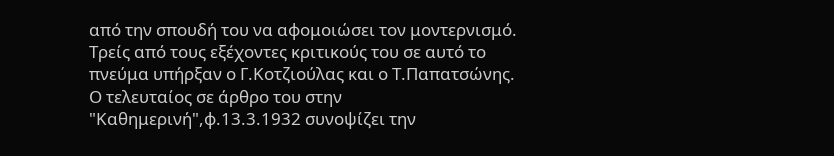από την σπουδή του να αφομοιώσει τον μοντερνισμό.
Τρείς από τους εξέχοντες κριτικούς του σε αυτό το πνεύμα υπήρξαν ο Γ.Κοτζιούλας και ο Τ.Παπατσώνης. Ο τελευταίος σε άρθρο του στην "Καθημερινή",φ.13.3.1932 συνοψίζει την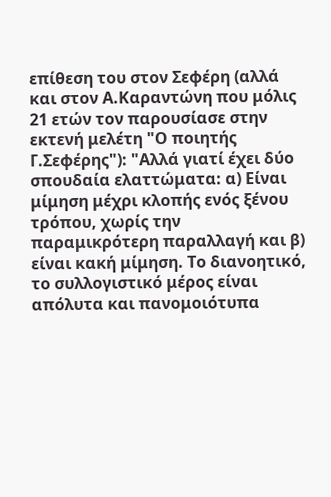επίθεση του στον Σεφέρη (αλλά και στον Α.Καραντώνη που μόλις 21 ετών τον παρουσίασε στην εκτενή μελέτη "Ο ποιητής Γ.Σεφέρης"): "Αλλά γιατί έχει δύο σπουδαία ελαττώματα: α) Είναι μίμηση μέχρι κλοπής ενός ξένου τρόπου, χωρίς την παραμικρότερη παραλλαγή και β) είναι κακή μίμηση. Το διανοητικό, το συλλογιστικό μέρος είναι απόλυτα και πανομοιότυπα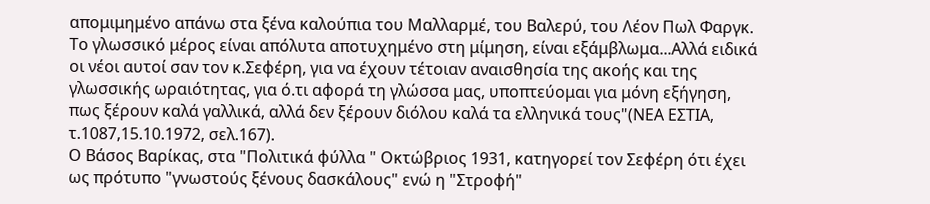απομιμημένο απάνω στα ξένα καλούπια του Μαλλαρμέ, του Βαλερύ, του Λέον Πωλ Φαργκ. Το γλωσσικό μέρος είναι απόλυτα αποτυχημένο στη μίμηση, είναι εξάμβλωμα...Αλλά ειδικά οι νέοι αυτοί σαν τον κ.Σεφέρη, για να έχουν τέτοιαν αναισθησία της ακοής και της γλωσσικής ωραιότητας, για ό.τι αφορά τη γλώσσα μας, υποπτεύομαι για μόνη εξήγηση, πως ξέρουν καλά γαλλικά, αλλά δεν ξέρουν διόλου καλά τα ελληνικά τους"(ΝΕΑ ΕΣΤΙΑ, τ.1087,15.10.1972, σελ.167).
Ο Βάσος Βαρίκας, στα "Πολιτικά φύλλα " Οκτώβριος 1931, κατηγορεί τον Σεφέρη ότι έχει ως πρότυπο "γνωστούς ξένους δασκάλους" ενώ η "Στροφή"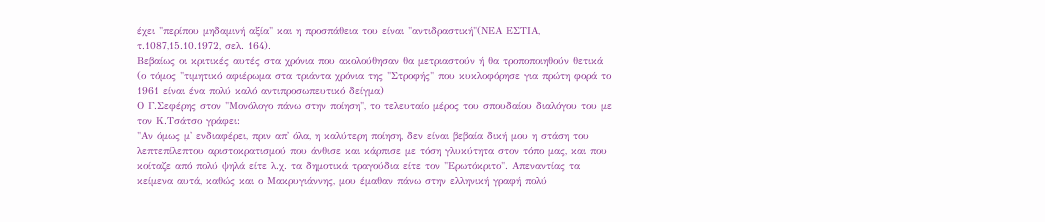έχει "περίπου μηδαμινή αξία" και η προσπάθεια του είναι "αντιδραστική"(ΝΕΑ ΕΣΤΙΑ, τ.1087,15.10.1972, σελ. 164).
Βεβαίως οι κριτικές αυτές στα χρόνια που ακολούθησαν θα μετριαστούν ή θα τροποποιηθούν θετικά (ο τόμος "τιμητικό αφιέρωμα στα τριάντα χρόνια της "Στροφής" που κυκλοφόρησε για πρώτη φορά το 1961 είναι ένα πολύ καλό αντιπροσωπευτικό δείγμα)
Ο Γ.Σεφέρης στον "Μονόλογο πάνω στην ποίηση", το τελευταίο μέρος του σπουδαίου διαλόγου του με τον Κ.Τσάτσο γράφει:
"Αν όμως μ' ενδιαφέρει, πριν απ' όλα, η καλύτερη ποίηση, δεν είναι βεβαία δική μου η στάση του λεπτεπίλεπτου αριστοκρατισμού που άνθισε και κάρπισε με τόση γλυκύτητα στον τόπο μας, και που κοίταζε από πολύ ψηλά είτε λ.χ. τα δημοτικά τραγούδια είτε τον "Ερωτόκριτο". Απεναντίας τα κείμενα αυτά, καθώς και ο Μακρυγιάννης, μου έμαθαν πάνω στην ελληνική γραφή πολύ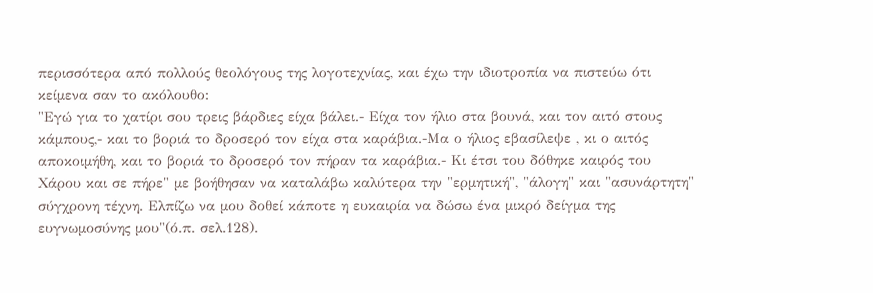περισσότερα από πολλούς θεολόγους της λογοτεχνίας, και έχω την ιδιοτροπία να πιστεύω ότι κείμενα σαν το ακόλουθο:
"Εγώ για το χατίρι σου τρεις βάρδιες είχα βάλει.- Είχα τον ήλιο στα βουνά, και τον αιτό στους κάμπους,- και το βοριά το δροσερό τον είχα στα καράβια.-Μα ο ήλιος εβασίλεψε , κι ο αιτός αποκοιμήθη, και το βοριά το δροσερό τον πήραν τα καράβια.- Κι έτσι του δόθηκε καιρός του Χάρου και σε πήρε" με βοήθησαν να καταλάβω καλύτερα την "ερμητική", "άλογη" και "ασυνάρτητη" σύγχρονη τέχνη. Ελπίζω να μου δοθεί κάποτε η ευκαιρία να δώσω ένα μικρό δείγμα της ευγνωμοσύνης μου"(ό.π. σελ.128).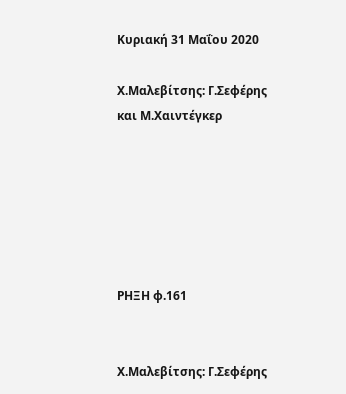Κυριακή 31 Μαΐου 2020

Χ.Μαλεβίτσης: Γ.Σεφέρης και Μ.Χαιντέγκερ






ΡΗΞΗ φ.161


Χ.Μαλεβίτσης: Γ.Σεφέρης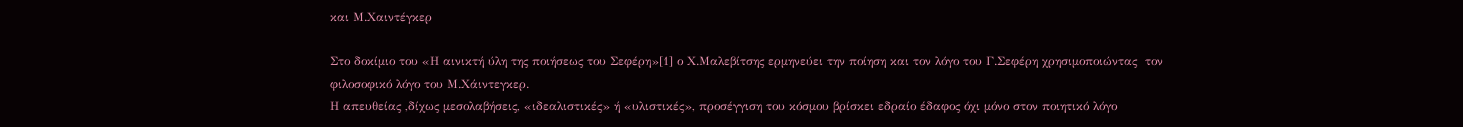και Μ.Χαιντέγκερ

Στο δοκίμιο του «Η αινικτή ύλη της ποιήσεως του Σεφέρη»[1] ο Χ.Μαλεβίτσης ερμηνεύει την ποίηση και τον λόγο του Γ.Σεφέρη χρησιμοποιώντας  τον φιλοσοφικό λόγο του Μ.Χάιντεγκερ.
Η απευθείας ,δίχως μεσολαβήσεις, «ιδεαλιστικές» ή «υλιστικές», προσέγγιση του κόσμου βρίσκει εδραίο έδαφος όχι μόνο στον ποιητικό λόγο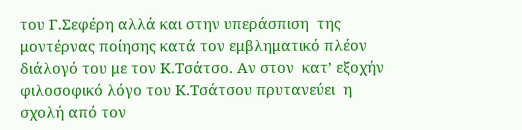του Γ.Σεφέρη αλλά και στην υπεράσπιση  της μοντέρνας ποίησης κατά τον εμβληματικό πλέον διάλογό του με τον Κ.Τσάτσο. Αν στον  κατ’ εξοχήν φιλοσοφικό λόγο του Κ.Τσάτσου πρυτανεύει  η σχολή από τον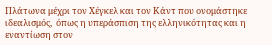Πλάτωνα μέχρι τον Χέγκελ και τον Κάντ που ονομάστηκε ιδεαλισμός,  όπως η υπεράσπιση της ελληνικότητας και η εναντίωση στον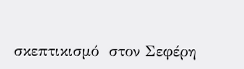σκεπτικισμό  στον Σεφέρη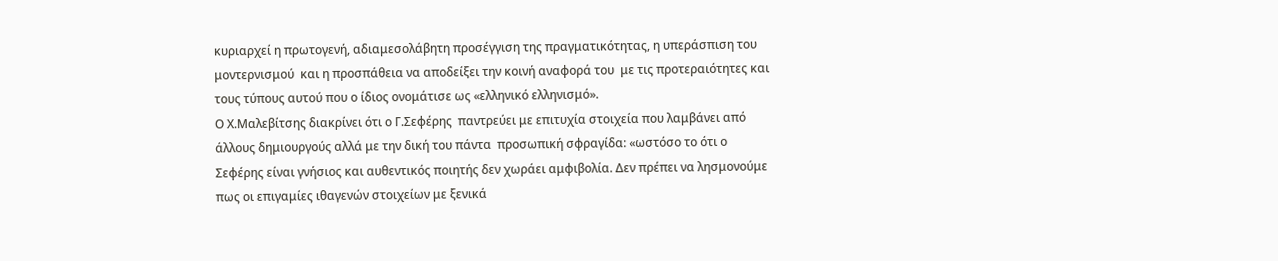κυριαρχεί η πρωτογενή, αδιαμεσολάβητη προσέγγιση της πραγματικότητας, η υπεράσπιση του μοντερνισμού  και η προσπάθεια να αποδείξει την κοινή αναφορά του  με τις προτεραιότητες και τους τύπους αυτού που ο ίδιος ονομάτισε ως «ελληνικό ελληνισμό».
Ο Χ.Μαλεβίτσης διακρίνει ότι ο Γ.Σεφέρης  παντρεύει με επιτυχία στοιχεία που λαμβάνει από άλλους δημιουργούς αλλά με την δική του πάντα  προσωπική σφραγίδα: «ωστόσο το ότι ο Σεφέρης είναι γνήσιος και αυθεντικός ποιητής δεν χωράει αμφιβολία. Δεν πρέπει να λησμονούμε πως οι επιγαμίες ιθαγενών στοιχείων με ξενικά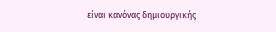είναι κανόνας δημιουργικής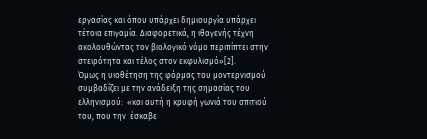εργασίας και όπου υπάρχει δημιουργία υπάρχει τέτοια επιγαμία. Διαφορετικά, η ιθαγενής τέχνη ακολουθώντας τον βιολογικό νόμο περιπίπτει στην στειρότητα και τέλος στον εκφυλισμό»[2].
Όμως η υιοθέτηση της φόρμας του μοντερνισμού συμβαδίζει με την ανάδειξη της σημασίας του ελληνισμού:  «και αυτή η κρυφή γωνιά του σπιτιού του, που την  έσκαβε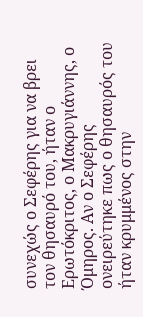συνεχώς ο Σεφέρης για να βρει τον θησαυρό του, ήταν ο Ερωτόκριτος, ο Μακρυγιάννης, ο Όμηρος. Αν ο Σεφέρης ονειρεύτηκε πως ο θησαυρός του ήταν κρυμμένος στην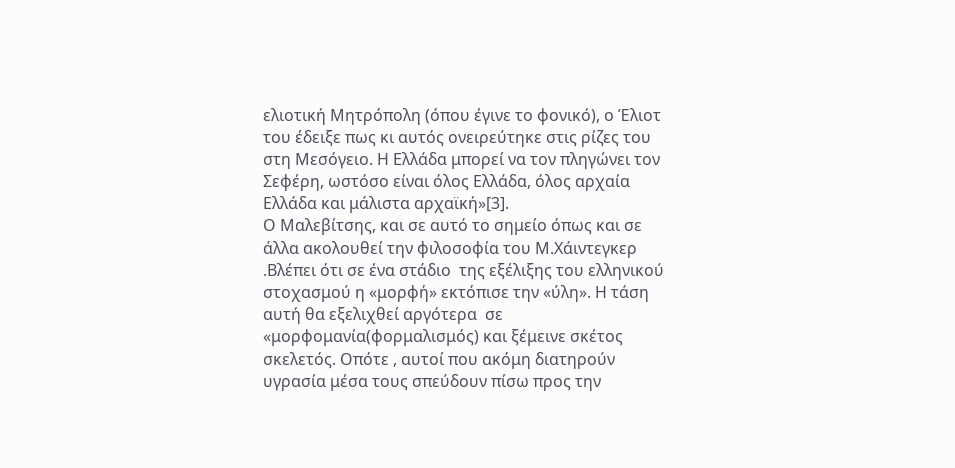ελιοτική Μητρόπολη (όπου έγινε το φονικό), ο Έλιοτ του έδειξε πως κι αυτός ονειρεύτηκε στις ρίζες του στη Μεσόγειο. Η Ελλάδα μπορεί να τον πληγώνει τον Σεφέρη, ωστόσο είναι όλος Ελλάδα, όλος αρχαία Ελλάδα και μάλιστα αρχαϊκή»[3].
Ο Μαλεβίτσης, και σε αυτό το σημείο όπως και σε άλλα ακολουθεί την φιλοσοφία του Μ.Χάιντεγκερ .Βλέπει ότι σε ένα στάδιο  της εξέλιξης του ελληνικού στοχασμού η «μορφή» εκτόπισε την «ύλη». Η τάση αυτή θα εξελιχθεί αργότερα  σε «μορφομανία(φορμαλισμός) και ξέμεινε σκέτος σκελετός. Οπότε , αυτοί που ακόμη διατηρούν υγρασία μέσα τους σπεύδουν πίσω προς την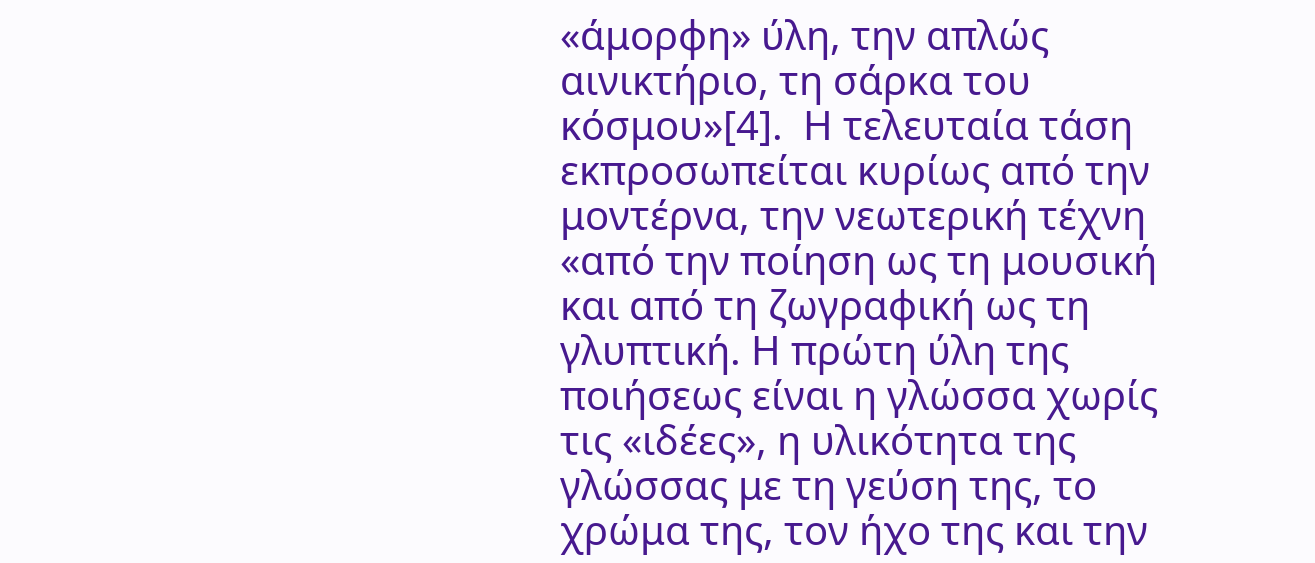«άμορφη» ύλη, την απλώς αινικτήριο, τη σάρκα του κόσμου»[4].  Η τελευταία τάση εκπροσωπείται κυρίως από την μοντέρνα, την νεωτερική τέχνη «από την ποίηση ως τη μουσική και από τη ζωγραφική ως τη γλυπτική. Η πρώτη ύλη της ποιήσεως είναι η γλώσσα χωρίς τις «ιδέες», η υλικότητα της γλώσσας με τη γεύση της, το χρώμα της, τον ήχο της και την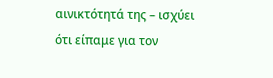αινικτότητά της – ισχύει  ότι είπαμε για τον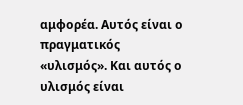αμφορέα. Αυτός είναι ο πραγματικός «υλισμός». Και αυτός ο υλισμός είναι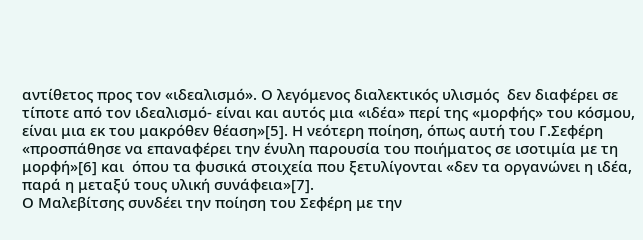αντίθετος προς τον «ιδεαλισμό». Ο λεγόμενος διαλεκτικός υλισμός  δεν διαφέρει σε τίποτε από τον ιδεαλισμό- είναι και αυτός μια «ιδέα» περί της «μορφής» του κόσμου, είναι μια εκ του μακρόθεν θέαση»[5]. Η νεότερη ποίηση, όπως αυτή του Γ.Σεφέρη «προσπάθησε να επαναφέρει την ένυλη παρουσία του ποιήματος σε ισοτιμία με τη μορφή»[6] και  όπου τα φυσικά στοιχεία που ξετυλίγονται «δεν τα οργανώνει η ιδέα, παρά η μεταξύ τους υλική συνάφεια»[7].
Ο Μαλεβίτσης συνδέει την ποίηση του Σεφέρη με την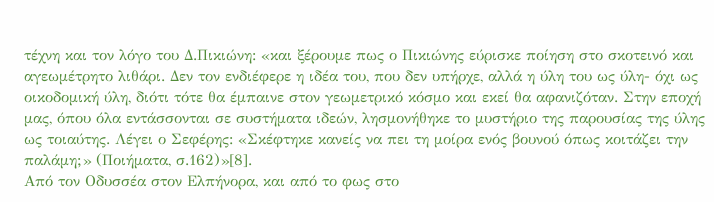τέχνη και τον λόγο του Δ.Πικιώνη: «και ξέρουμε πως ο Πικιώνης εύρισκε ποίηση στο σκοτεινό και αγεωμέτρητο λιθάρι. Δεν τον ενδιέφερε η ιδέα του, που δεν υπήρχε, αλλά η ύλη του ως ύλη- όχι ως οικοδομική ύλη, διότι τότε θα έμπαινε στον γεωμετρικό κόσμο και εκεί θα αφανιζόταν. Στην εποχή μας, όπου όλα εντάσσονται σε συστήματα ιδεών, λησμονήθηκε το μυστήριο της παρουσίας της ύλης ως τοιαύτης. Λέγει ο Σεφέρης: «Σκέφτηκε κανείς να πει τη μοίρα ενός βουνού όπως κοιτάζει την παλάμη;» (Ποιήματα, σ.162)»[8].
Από τον Οδυσσέα στον Ελπήνορα, και από το φως στο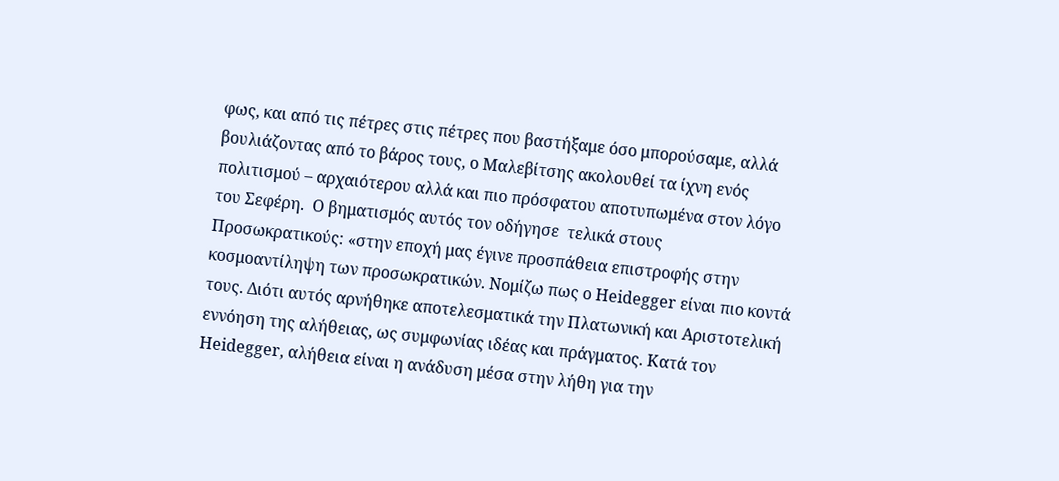φως, και από τις πέτρες στις πέτρες που βαστήξαμε όσο μπορούσαμε, αλλά βουλιάζοντας από το βάρος τους, ο Μαλεβίτσης ακολουθεί τα ίχνη ενός πολιτισμού – αρχαιότερου αλλά και πιο πρόσφατου αποτυπωμένα στον λόγο του Σεφέρη.  Ο βηματισμός αυτός τον οδήγησε  τελικά στους Προσωκρατικούς: «στην εποχή μας έγινε προσπάθεια επιστροφής στην κοσμοαντίληψη των προσωκρατικών. Νομίζω πως ο Heidegger είναι πιο κοντά τους. Διότι αυτός αρνήθηκε αποτελεσματικά την Πλατωνική και Αριστοτελική  εννόηση της αλήθειας, ως συμφωνίας ιδέας και πράγματος. Κατά τον Heidegger, αλήθεια είναι η ανάδυση μέσα στην λήθη για την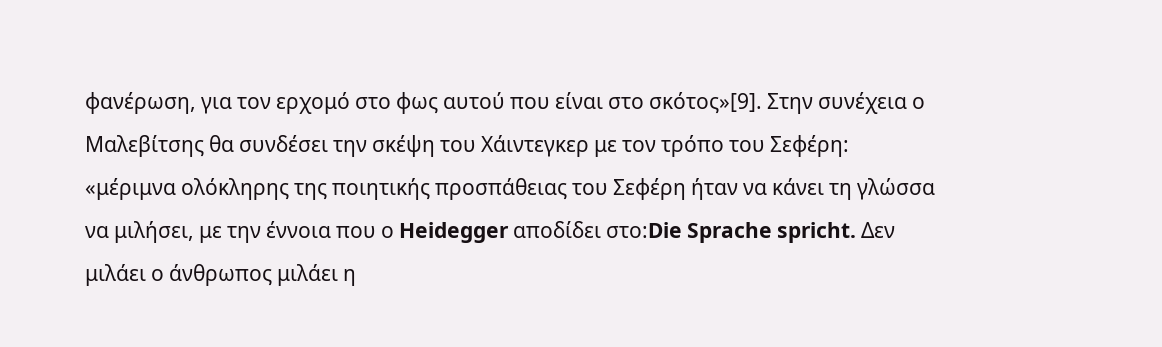φανέρωση, για τον ερχομό στο φως αυτού που είναι στο σκότος»[9]. Στην συνέχεια ο Μαλεβίτσης θα συνδέσει την σκέψη του Χάιντεγκερ με τον τρόπο του Σεφέρη: «μέριμνα ολόκληρης της ποιητικής προσπάθειας του Σεφέρη ήταν να κάνει τη γλώσσα να μιλήσει, με την έννοια που ο Heidegger αποδίδει στο:Die Sprache spricht. Δεν μιλάει ο άνθρωπος μιλάει η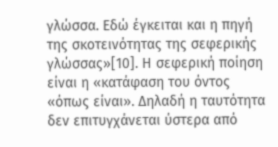γλώσσα. Εδώ έγκειται και η πηγή της σκοτεινότητας της σεφερικής γλώσσας»[10]. Η σεφερική ποίηση είναι η «κατάφαση του όντος «όπως είναι». Δηλαδή η ταυτότητα δεν επιτυγχάνεται ύστερα από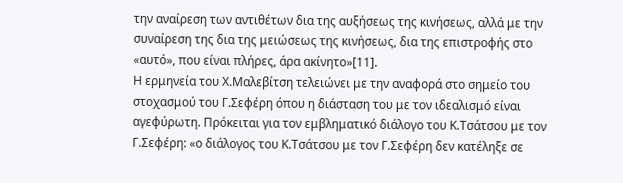την αναίρεση των αντιθέτων δια της αυξήσεως της κινήσεως, αλλά με την συναίρεση της δια της μειώσεως της κινήσεως, δια της επιστροφής στο «αυτό», που είναι πλήρες, άρα ακίνητο»[11].
Η ερμηνεία του Χ.Μαλεβίτση τελειώνει με την αναφορά στο σημείο του στοχασμού του Γ.Σεφέρη όπου η διάσταση του με τον ιδεαλισμό είναι αγεφύρωτη. Πρόκειται για τον εμβληματικό διάλογο του Κ.Τσάτσου με τον Γ.Σεφέρη: «ο διάλογος του Κ.Τσάτσου με τον Γ.Σεφέρη δεν κατέληξε σε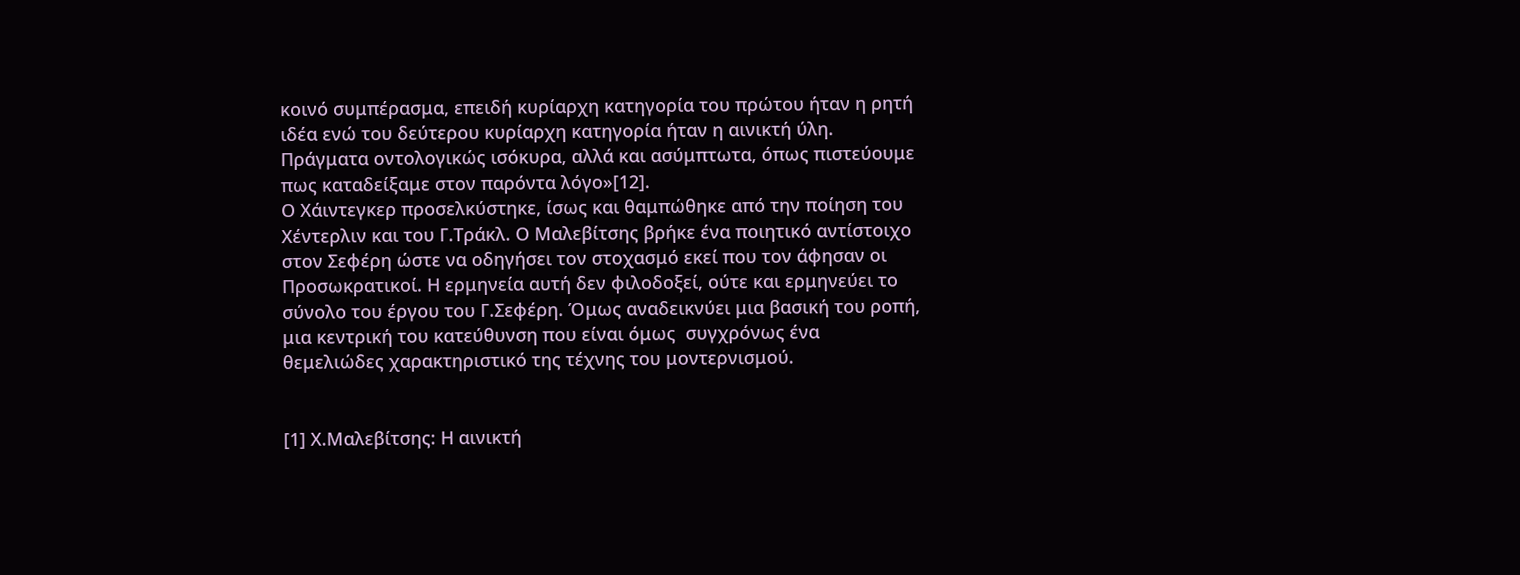κοινό συμπέρασμα, επειδή κυρίαρχη κατηγορία του πρώτου ήταν η ρητή ιδέα ενώ του δεύτερου κυρίαρχη κατηγορία ήταν η αινικτή ύλη. Πράγματα οντολογικώς ισόκυρα, αλλά και ασύμπτωτα, όπως πιστεύουμε πως καταδείξαμε στον παρόντα λόγο»[12].
Ο Χάιντεγκερ προσελκύστηκε, ίσως και θαμπώθηκε από την ποίηση του Χέντερλιν και του Γ.Τράκλ. Ο Μαλεβίτσης βρήκε ένα ποιητικό αντίστοιχο στον Σεφέρη ώστε να οδηγήσει τον στοχασμό εκεί που τον άφησαν οι Προσωκρατικοί. Η ερμηνεία αυτή δεν φιλοδοξεί, ούτε και ερμηνεύει το σύνολο του έργου του Γ.Σεφέρη. Όμως αναδεικνύει μια βασική του ροπή, μια κεντρική του κατεύθυνση που είναι όμως  συγχρόνως ένα θεμελιώδες χαρακτηριστικό της τέχνης του μοντερνισμού.


[1] Χ.Μαλεβίτσης: Η αινικτή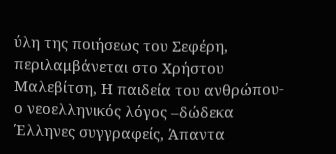ύλη της ποιήσεως του Σεφέρη, περιλαμβάνεται στο Χρήστου Μαλεβίτση, Η παιδεία του ανθρώπου-ο νεοελληνικός λόγος –δώδεκα  Έλληνες συγγραφείς, Άπαντα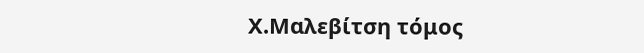Χ.Μαλεβίτση τόμος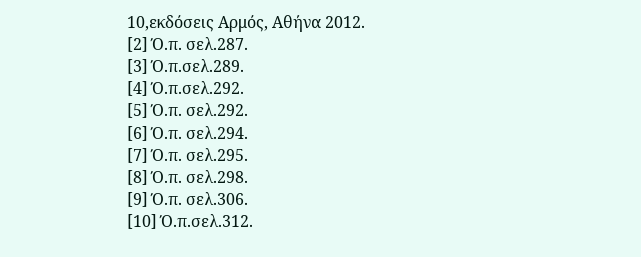10,εκδόσεις Αρμός, Αθήνα 2012.
[2] Ό.π. σελ.287.
[3] Ό.π.σελ.289.
[4] Ό.π.σελ.292.
[5] Ό.π. σελ.292.
[6] Ό.π. σελ.294.
[7] Ό.π. σελ.295.
[8] Ό.π. σελ.298.
[9] Ό.π. σελ.306.
[10] Ό.π.σελ.312.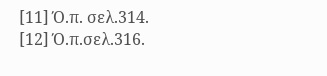[11] Ό.π. σελ.314.
[12] Ό.π.σελ.316.